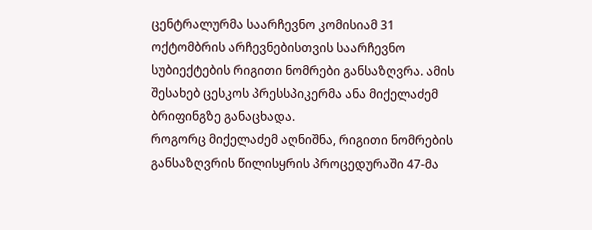ცენტრალურმა საარჩევნო კომისიამ 31 ოქტომბრის არჩევნებისთვის საარჩევნო სუბიექტების რიგითი ნომრები განსაზღვრა. ამის შესახებ ცესკოს პრესსპიკერმა ანა მიქელაძემ ბრიფინგზე განაცხადა.
როგორც მიქელაძემ აღნიშნა, რიგითი ნომრების განსაზღვრის წილისყრის პროცედურაში 47-მა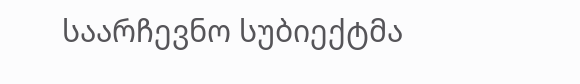საარჩევნო სუბიექტმა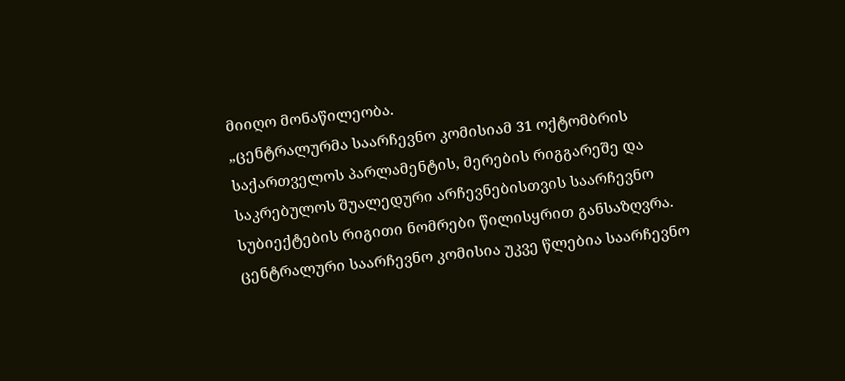მიიღო მონაწილეობა.
„ცენტრალურმა საარჩევნო კომისიამ 31 ოქტომბრის საქართველოს პარლამენტის, მერების რიგგარეშე და საკრებულოს შუალედური არჩევნებისთვის საარჩევნო სუბიექტების რიგითი ნომრები წილისყრით განსაზღვრა. ცენტრალური საარჩევნო კომისია უკვე წლებია საარჩევნო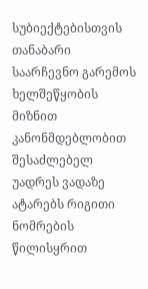სუბიექტებისთვის თანაბარი საარჩევნო გარემოს ხელშეწყობის მიზნით კანონმდებლობით შესაძლებელ უადრეს ვადაზე ატარებს რიგითი ნომრების წილისყრით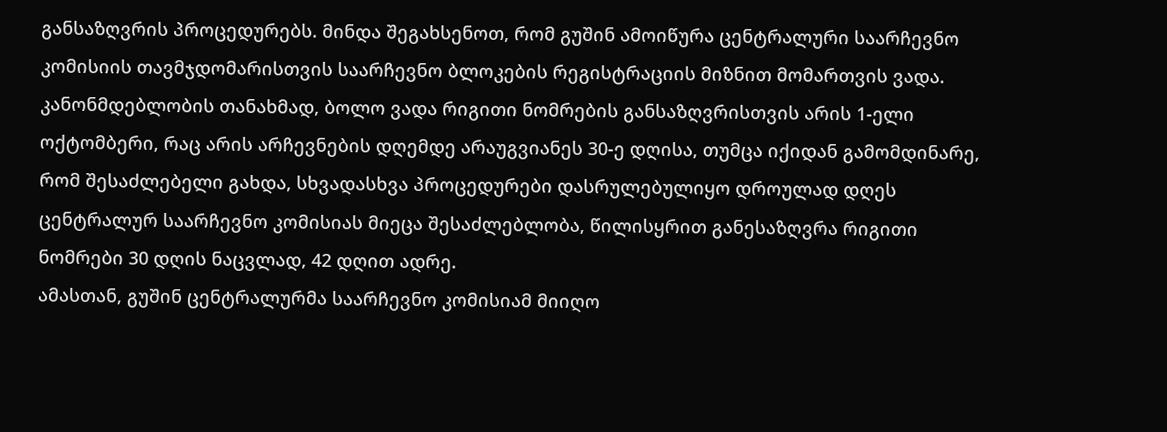განსაზღვრის პროცედურებს. მინდა შეგახსენოთ, რომ გუშინ ამოიწურა ცენტრალური საარჩევნო კომისიის თავმჯდომარისთვის საარჩევნო ბლოკების რეგისტრაციის მიზნით მომართვის ვადა. კანონმდებლობის თანახმად, ბოლო ვადა რიგითი ნომრების განსაზღვრისთვის არის 1-ელი ოქტომბერი, რაც არის არჩევნების დღემდე არაუგვიანეს 30-ე დღისა, თუმცა იქიდან გამომდინარე, რომ შესაძლებელი გახდა, სხვადასხვა პროცედურები დასრულებულიყო დროულად დღეს ცენტრალურ საარჩევნო კომისიას მიეცა შესაძლებლობა, წილისყრით განესაზღვრა რიგითი ნომრები 30 დღის ნაცვლად, 42 დღით ადრე.
ამასთან, გუშინ ცენტრალურმა საარჩევნო კომისიამ მიიღო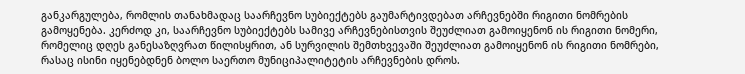განკარგულება, რომლის თანახმადაც საარჩევნო სუბიექტებს გაუმარტივდებათ არჩევნებში რიგითი ნომრების გამოყენება. კერძოდ კი, საარჩევნო სუბიექტებს სამივე არჩევნებისთვის შეუძლიათ გამოიყენონ ის რიგითი ნომერი, რომელიც დღეს განესაზღვრათ წილისყრით, ან სურვილის შემთხვევაში შეუძლიათ გამოიყენონ ის რიგითი ნომრები, რასაც ისინი იყენებდნენ ბოლო საერთო მუნიციპალიტეტის არჩევნების დროს.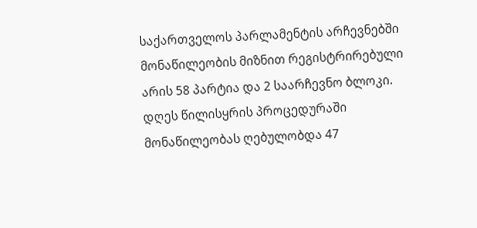საქართველოს პარლამენტის არჩევნებში მონაწილეობის მიზნით რეგისტრირებული არის 58 პარტია და 2 საარჩევნო ბლოკი. დღეს წილისყრის პროცედურაში მონაწილეობას ღებულობდა 47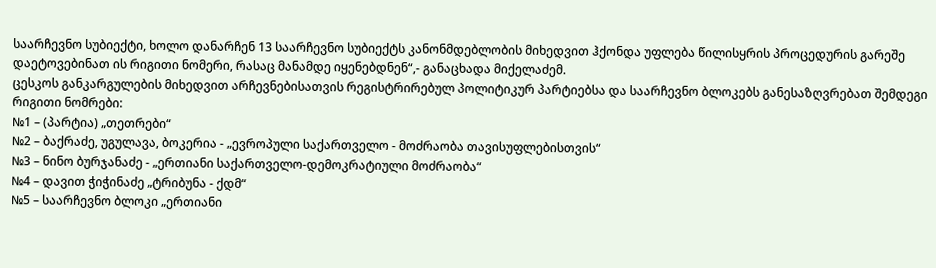საარჩევნო სუბიექტი, ხოლო დანარჩენ 13 საარჩევნო სუბიექტს კანონმდებლობის მიხედვით ჰქონდა უფლება წილისყრის პროცედურის გარეშე დაეტოვებინათ ის რიგითი ნომერი, რასაც მანამდე იყენებდნენ“,- განაცხადა მიქელაძემ.
ცესკოს განკარგულების მიხედვით არჩევნებისათვის რეგისტრირებულ პოლიტიკურ პარტიებსა და საარჩევნო ბლოკებს განესაზღვრებათ შემდეგი რიგითი ნომრები:
№1 – (პარტია) „თეთრები“
№2 – ბაქრაძე, უგულავა, ბოკერია - „ევროპული საქართველო - მოძრაობა თავისუფლებისთვის“
№3 – ნინო ბურჯანაძე - „ერთიანი საქართველო-დემოკრატიული მოძრაობა“
№4 – დავით ჭიჭინაძე „ტრიბუნა - ქდმ“
№5 – საარჩევნო ბლოკი „ერთიანი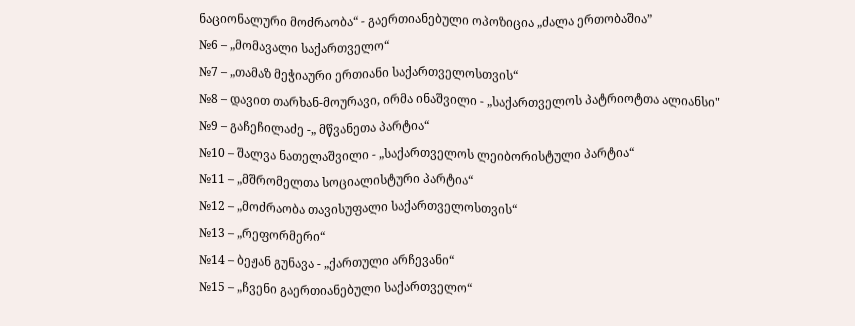ნაციონალური მოძრაობა“ - გაერთიანებული ოპოზიცია „ძალა ერთობაშია”
№6 – „მომავალი საქართველო“
№7 – „თამაზ მეჭიაური ერთიანი საქართველოსთვის“
№8 – დავით თარხან-მოურავი, ირმა ინაშვილი - „საქართველოს პატრიოტთა ალიანსი"
№9 – გაჩეჩილაძე -„ მწვანეთა პარტია“
№10 – შალვა ნათელაშვილი - „საქართველოს ლეიბორისტული პარტია“
№11 – „მშრომელთა სოციალისტური პარტია“
№12 – „მოძრაობა თავისუფალი საქართველოსთვის“
№13 – „რეფორმერი“
№14 – ბეჟან გუნავა - „ქართული არჩევანი“
№15 – „ჩვენი გაერთიანებული საქართველო“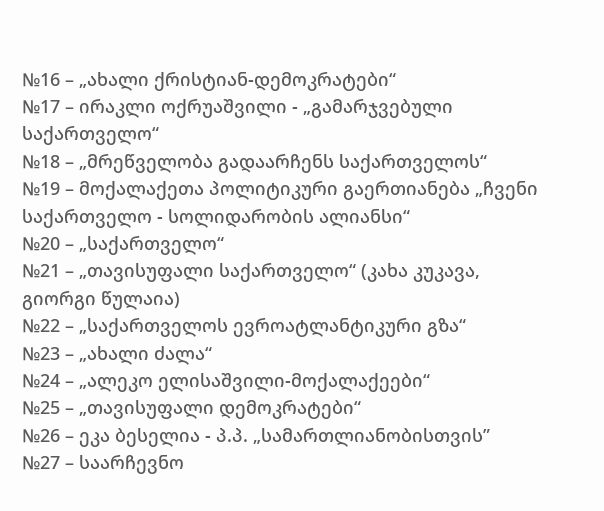№16 – „ახალი ქრისტიან-დემოკრატები“
№17 – ირაკლი ოქრუაშვილი - „გამარჯვებული საქართველო“
№18 – „მრეწველობა გადაარჩენს საქართველოს“
№19 – მოქალაქეთა პოლიტიკური გაერთიანება „ჩვენი საქართველო - სოლიდარობის ალიანსი“
№20 – „საქართველო“
№21 – „თავისუფალი საქართველო“ (კახა კუკავა, გიორგი წულაია)
№22 – „საქართველოს ევროატლანტიკური გზა“
№23 – „ახალი ძალა“
№24 – „ალეკო ელისაშვილი-მოქალაქეები“
№25 – „თავისუფალი დემოკრატები“
№26 – ეკა ბესელია - პ.პ. „სამართლიანობისთვის”
№27 – საარჩევნო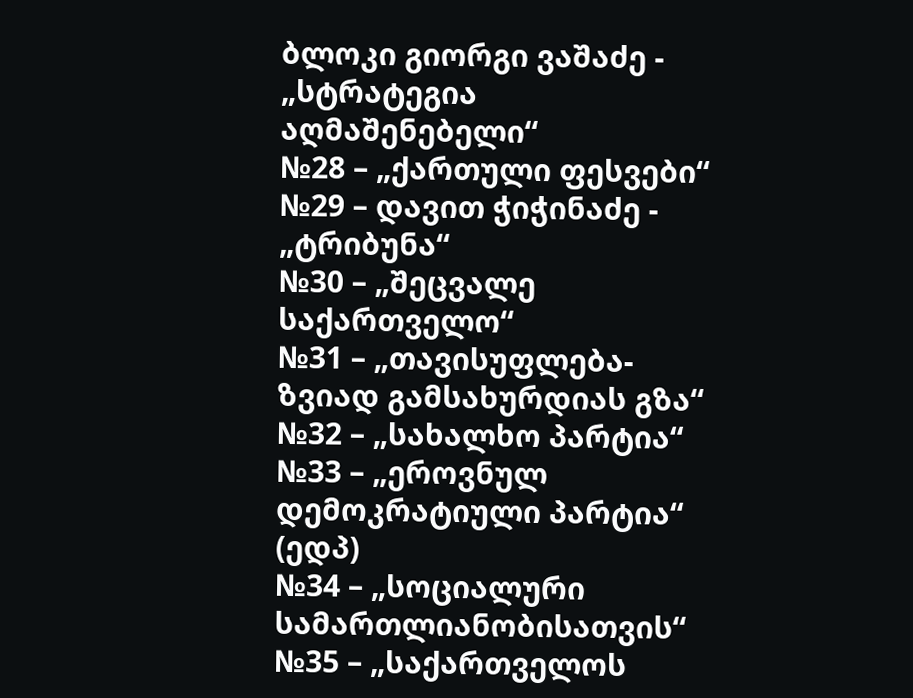ბლოკი გიორგი ვაშაძე - „სტრატეგია აღმაშენებელი“
№28 – „ქართული ფესვები“
№29 – დავით ჭიჭინაძე - „ტრიბუნა“
№30 – „შეცვალე საქართველო“
№31 – „თავისუფლება-ზვიად გამსახურდიას გზა“
№32 – „სახალხო პარტია“
№33 – „ეროვნულ დემოკრატიული პარტია“ (ედპ)
№34 – „სოციალური სამართლიანობისათვის“
№35 – „საქართველოს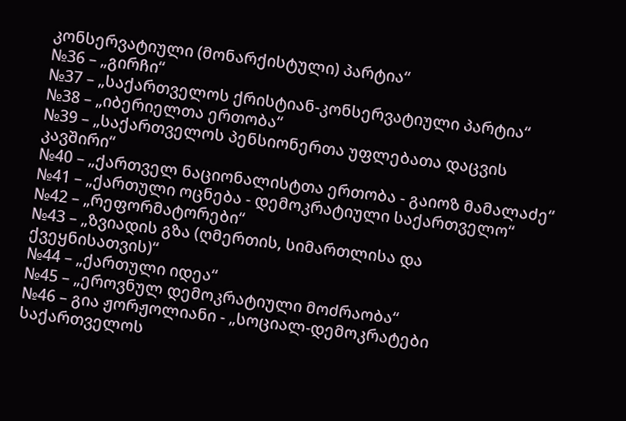კონსერვატიული (მონარქისტული) პარტია“
№36 – „გირჩი“
№37 – „საქართველოს ქრისტიან-კონსერვატიული პარტია“
№38 – „იბერიელთა ერთობა“
№39 – „საქართველოს პენსიონერთა უფლებათა დაცვის კავშირი“
№40 – „ქართველ ნაციონალისტთა ერთობა - გაიოზ მამალაძე“
№41 – „ქართული ოცნება - დემოკრატიული საქართველო“
№42 – „რეფორმატორები“
№43 – „ზვიადის გზა (ღმერთის, სიმართლისა და ქვეყნისათვის)“
№44 – „ქართული იდეა“
№45 – „ეროვნულ დემოკრატიული მოძრაობა“
№46 – გია ჟორჟოლიანი - „სოციალ-დემოკრატები საქართველოს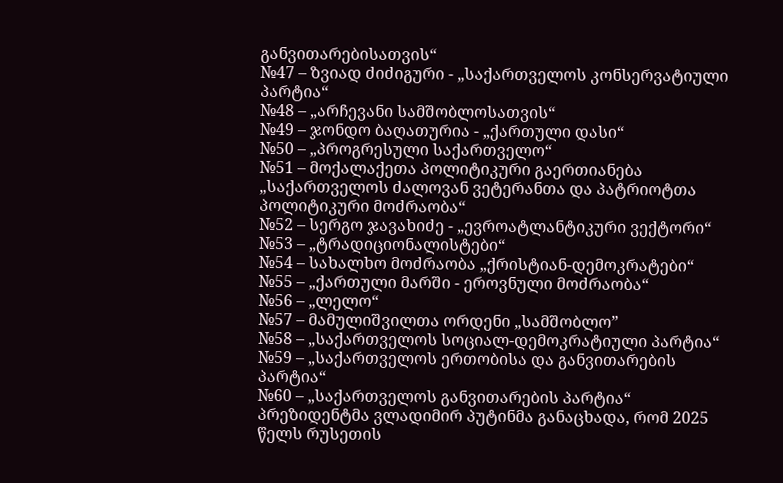განვითარებისათვის“
№47 – ზვიად ძიძიგური - „საქართველოს კონსერვატიული პარტია“
№48 – „არჩევანი სამშობლოსათვის“
№49 – ჯონდო ბაღათურია - „ქართული დასი“
№50 – „პროგრესული საქართველო“
№51 – მოქალაქეთა პოლიტიკური გაერთიანება „საქართველოს ძალოვან ვეტერანთა და პატრიოტთა პოლიტიკური მოძრაობა“
№52 – სერგო ჯავახიძე - „ევროატლანტიკური ვექტორი“
№53 – „ტრადიციონალისტები“
№54 – სახალხო მოძრაობა „ქრისტიან-დემოკრატები“
№55 – „ქართული მარში - ეროვნული მოძრაობა“
№56 – „ლელო“
№57 – მამულიშვილთა ორდენი „სამშობლო”
№58 – „საქართველოს სოციალ-დემოკრატიული პარტია“
№59 – „საქართველოს ერთობისა და განვითარების პარტია“
№60 – „საქართველოს განვითარების პარტია“
პრეზიდენტმა ვლადიმირ პუტინმა განაცხადა, რომ 2025 წელს რუსეთის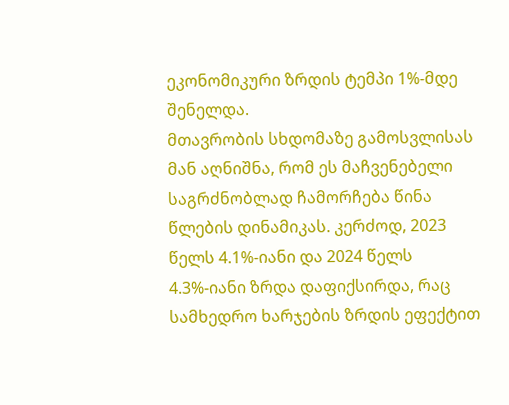ეკონომიკური ზრდის ტემპი 1%-მდე შენელდა.
მთავრობის სხდომაზე გამოსვლისას მან აღნიშნა, რომ ეს მაჩვენებელი საგრძნობლად ჩამორჩება წინა წლების დინამიკას. კერძოდ, 2023 წელს 4.1%-იანი და 2024 წელს 4.3%-იანი ზრდა დაფიქსირდა, რაც სამხედრო ხარჯების ზრდის ეფექტით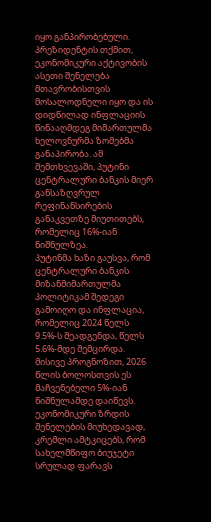იყო განპირობებული.
პრეზიდენტის თქმით, ეკონომიკური აქტივობის ასეთი შენელება მთავრობისთვის მოსალოდნელი იყო და ის დიდწილად ინფლაციის წინააღმდეგ მიმართულმა ხელოვნურმა ზომებმა განაპირობა. ამ შემთხვევაში, პუტინი ცენტრალური ბანკის მიერ განსაზღვრულ რეფინანსირების განაკვეთზე მიუთითებს, რომელიც 16%-იან ნიშნულზეა.
პუტინმა ხაზი გაუსვა, რომ ცენტრალური ბანკის მიზანმიმართულმა პოლიტიკამ შედეგი გამოიღო და ინფლაცია, რომელიც 2024 წელს 9.5%-ს შეადგენდა, წელს 5.6%-მდე შემცირდა. მისივე პროგნოზით, 2026 წლის ბოლოსთვის ეს მაჩვენებელი 5%-იან ნიშნულამდე დაიწევს.
ეკონომიკური ზრდის შენელების მიუხედავად, კრემლი ამტკიცებს, რომ სახელმწიფო ბიუჯეტი სრულად ფარავს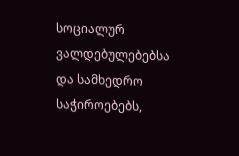სოციალურ ვალდებულებებსა და სამხედრო საჭიროებებს,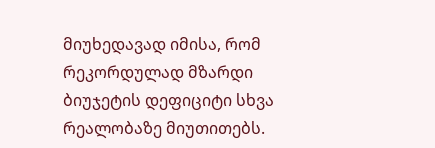მიუხედავად იმისა, რომ რეკორდულად მზარდი ბიუჯეტის დეფიციტი სხვა რეალობაზე მიუთითებს.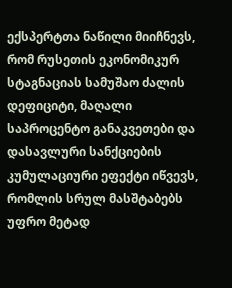ექსპერტთა ნაწილი მიიჩნევს, რომ რუსეთის ეკონომიკურ სტაგნაციას სამუშაო ძალის დეფიციტი, მაღალი საპროცენტო განაკვეთები და დასავლური სანქციების კუმულაციური ეფექტი იწვევს, რომლის სრულ მასშტაბებს უფრო მეტად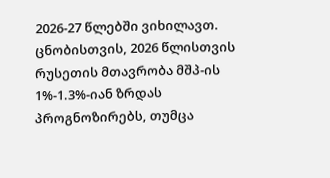2026-27 წლებში ვიხილავთ.
ცნობისთვის, 2026 წლისთვის რუსეთის მთავრობა მშპ-ის 1%-1.3%-იან ზრდას პროგნოზირებს, თუმცა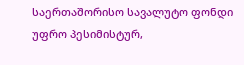საერთაშორისო სავალუტო ფონდი უფრო პესიმისტურ,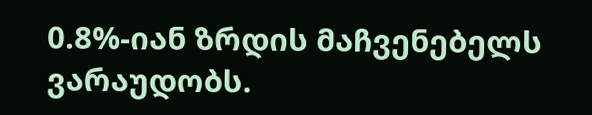0.8%-იან ზრდის მაჩვენებელს ვარაუდობს.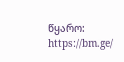წყარო: https://bm.ge/